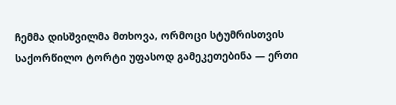ჩემმა დისშვილმა მთხოვა, ორმოცი სტუმრისთვის საქორწილო ტორტი უფასოდ გამეკეთებინა — ერთი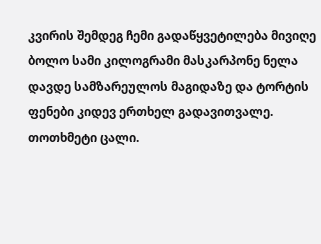კვირის შემდეგ ჩემი გადაწყვეტილება მივიღე
ბოლო სამი კილოგრამი მასკარპონე ნელა დავდე სამზარეულოს მაგიდაზე და ტორტის ფენები კიდევ ერთხელ გადავითვალე.
თოთხმეტი ცალი.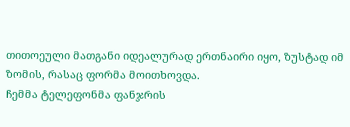თითოეული მათგანი იდეალურად ერთნაირი იყო, ზუსტად იმ ზომის, რასაც ფორმა მოითხოვდა.
ჩემმა ტელეფონმა ფანჯრის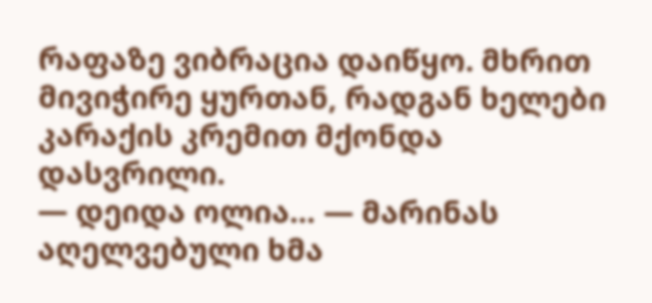რაფაზე ვიბრაცია დაიწყო. მხრით მივიჭირე ყურთან, რადგან ხელები კარაქის კრემით მქონდა დასვრილი.
— დეიდა ოლია… — მარინას აღელვებული ხმა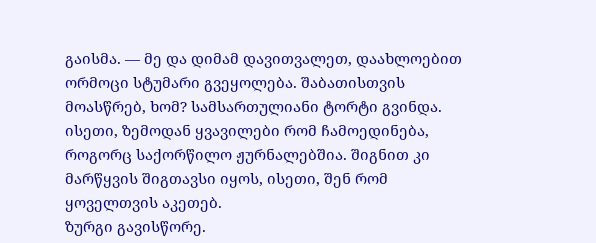გაისმა. — მე და დიმამ დავითვალეთ, დაახლოებით ორმოცი სტუმარი გვეყოლება. შაბათისთვის მოასწრებ, ხომ? სამსართულიანი ტორტი გვინდა. ისეთი, ზემოდან ყვავილები რომ ჩამოედინება, როგორც საქორწილო ჟურნალებშია. შიგნით კი მარწყვის შიგთავსი იყოს, ისეთი, შენ რომ ყოველთვის აკეთებ.
ზურგი გავისწორე.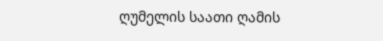ღუმელის საათი ღამის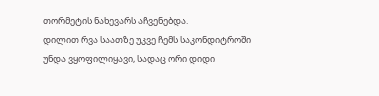თორმეტის ნახევარს აჩვენებდა.
დილით რვა საათზე უკვე ჩემს საკონდიტროში უნდა ვყოფილიყავი, სადაც ორი დიდი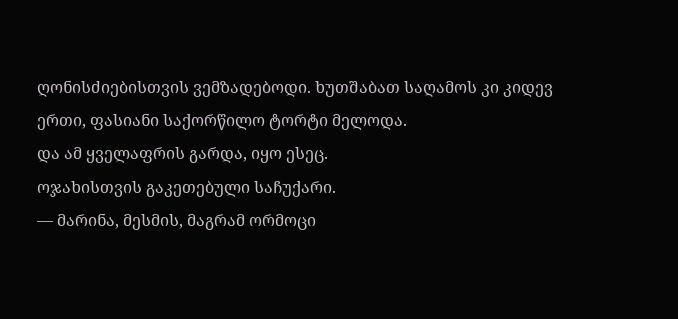ღონისძიებისთვის ვემზადებოდი. ხუთშაბათ საღამოს კი კიდევ ერთი, ფასიანი საქორწილო ტორტი მელოდა.
და ამ ყველაფრის გარდა, იყო ესეც.
ოჯახისთვის გაკეთებული საჩუქარი.
— მარინა, მესმის, მაგრამ ორმოცი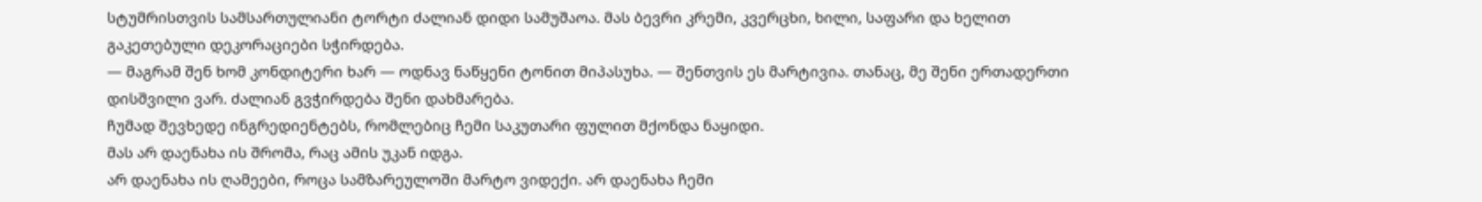სტუმრისთვის სამსართულიანი ტორტი ძალიან დიდი სამუშაოა. მას ბევრი კრემი, კვერცხი, ხილი, საფარი და ხელით გაკეთებული დეკორაციები სჭირდება.
— მაგრამ შენ ხომ კონდიტერი ხარ — ოდნავ ნაწყენი ტონით მიპასუხა. — შენთვის ეს მარტივია. თანაც, მე შენი ერთადერთი დისშვილი ვარ. ძალიან გვჭირდება შენი დახმარება.
ჩუმად შევხედე ინგრედიენტებს, რომლებიც ჩემი საკუთარი ფულით მქონდა ნაყიდი.
მას არ დაენახა ის შრომა, რაც ამის უკან იდგა.
არ დაენახა ის ღამეები, როცა სამზარეულოში მარტო ვიდექი. არ დაენახა ჩემი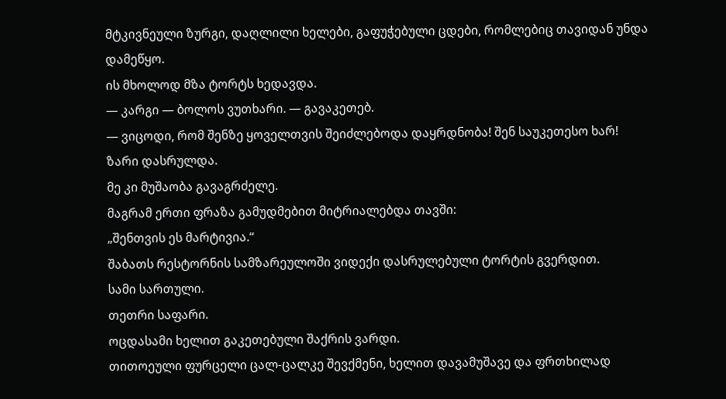მტკივნეული ზურგი, დაღლილი ხელები, გაფუჭებული ცდები, რომლებიც თავიდან უნდა დამეწყო.
ის მხოლოდ მზა ტორტს ხედავდა.
— კარგი — ბოლოს ვუთხარი. — გავაკეთებ.
— ვიცოდი, რომ შენზე ყოველთვის შეიძლებოდა დაყრდნობა! შენ საუკეთესო ხარ!
ზარი დასრულდა.
მე კი მუშაობა გავაგრძელე.
მაგრამ ერთი ფრაზა გამუდმებით მიტრიალებდა თავში:
„შენთვის ეს მარტივია.“
შაბათს რესტორნის სამზარეულოში ვიდექი დასრულებული ტორტის გვერდით.
სამი სართული.
თეთრი საფარი.
ოცდასამი ხელით გაკეთებული შაქრის ვარდი.
თითოეული ფურცელი ცალ-ცალკე შევქმენი, ხელით დავამუშავე და ფრთხილად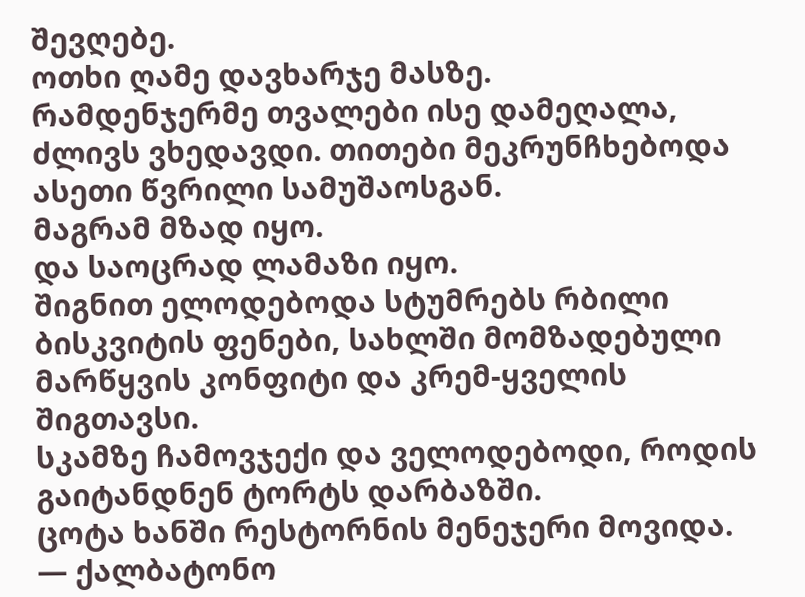შევღებე.
ოთხი ღამე დავხარჯე მასზე.
რამდენჯერმე თვალები ისე დამეღალა, ძლივს ვხედავდი. თითები მეკრუნჩხებოდა ასეთი წვრილი სამუშაოსგან.
მაგრამ მზად იყო.
და საოცრად ლამაზი იყო.
შიგნით ელოდებოდა სტუმრებს რბილი ბისკვიტის ფენები, სახლში მომზადებული მარწყვის კონფიტი და კრემ-ყველის შიგთავსი.
სკამზე ჩამოვჯექი და ველოდებოდი, როდის გაიტანდნენ ტორტს დარბაზში.
ცოტა ხანში რესტორნის მენეჯერი მოვიდა.
— ქალბატონო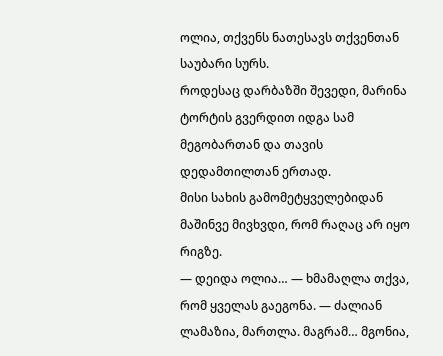ოლია, თქვენს ნათესავს თქვენთან საუბარი სურს.
როდესაც დარბაზში შევედი, მარინა ტორტის გვერდით იდგა სამ მეგობართან და თავის დედამთილთან ერთად.
მისი სახის გამომეტყველებიდან მაშინვე მივხვდი, რომ რაღაც არ იყო რიგზე.
— დეიდა ოლია… — ხმამაღლა თქვა, რომ ყველას გაეგონა. — ძალიან ლამაზია, მართლა. მაგრამ… მგონია,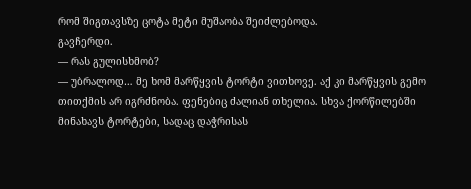რომ შიგთავსზე ცოტა მეტი მუშაობა შეიძლებოდა.
გავჩერდი.
— რას გულისხმობ?
— უბრალოდ… მე ხომ მარწყვის ტორტი ვითხოვე. აქ კი მარწყვის გემო თითქმის არ იგრძნობა. ფენებიც ძალიან თხელია. სხვა ქორწილებში მინახავს ტორტები, სადაც დაჭრისას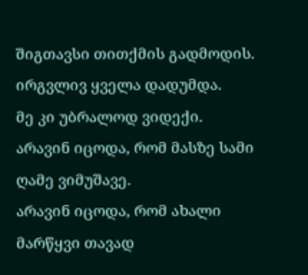შიგთავსი თითქმის გადმოდის.
ირგვლივ ყველა დადუმდა.
მე კი უბრალოდ ვიდექი.
არავინ იცოდა, რომ მასზე სამი ღამე ვიმუშავე.
არავინ იცოდა, რომ ახალი მარწყვი თავად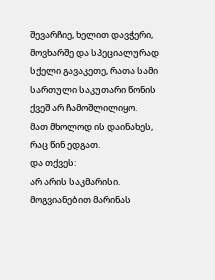შევარჩიე, ხელით დავჭერი, მოვხარშე და სპეციალურად სქელი გავაკეთე, რათა სამი სართული საკუთარი წონის ქვეშ არ ჩამოშლილიყო.
მათ მხოლოდ ის დაინახეს, რაც წინ ედგათ.
და თქვეს:
არ არის საკმარისი.
მოგვიანებით მარინას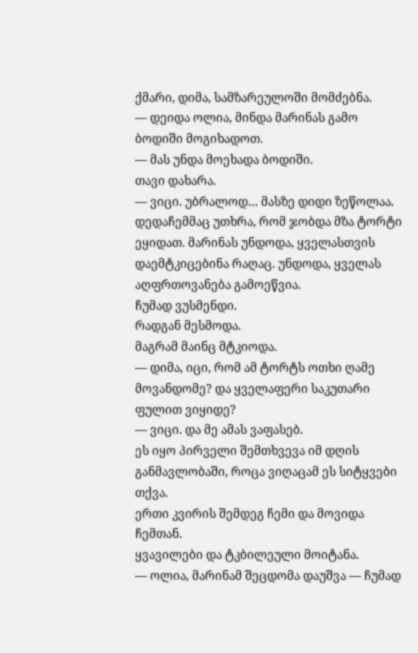ქმარი, დიმა, სამზარეულოში მომძებნა.
— დეიდა ოლია, მინდა მარინას გამო ბოდიში მოგიხადოთ.
— მას უნდა მოეხადა ბოდიში.
თავი დახარა.
— ვიცი. უბრალოდ… მასზე დიდი ზეწოლაა. დედაჩემმაც უთხრა, რომ ჯობდა მზა ტორტი ეყიდათ. მარინას უნდოდა, ყველასთვის დაემტკიცებინა რაღაც. უნდოდა, ყველას აღფრთოვანება გამოეწვია.
ჩუმად ვუსმენდი.
რადგან მესმოდა.
მაგრამ მაინც მტკიოდა.
— დიმა, იცი, რომ ამ ტორტს ოთხი ღამე მოვანდომე? და ყველაფერი საკუთარი ფულით ვიყიდე?
— ვიცი. და მე ამას ვაფასებ.
ეს იყო პირველი შემთხვევა იმ დღის განმავლობაში, როცა ვიღაცამ ეს სიტყვები თქვა.
ერთი კვირის შემდეგ ჩემი და მოვიდა ჩემთან.
ყვავილები და ტკბილეული მოიტანა.
— ოლია, მარინამ შეცდომა დაუშვა — ჩუმად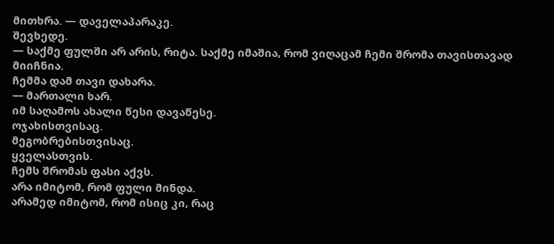მითხრა. — დაველაპარაკე.
შევხედე.
— საქმე ფულში არ არის, რიტა. საქმე იმაშია, რომ ვიღაცამ ჩემი შრომა თავისთავად მიიჩნია.
ჩემმა დამ თავი დახარა.
— მართალი ხარ.
იმ საღამოს ახალი წესი დავაწესე.
ოჯახისთვისაც.
მეგობრებისთვისაც.
ყველასთვის.
ჩემს შრომას ფასი აქვს.
არა იმიტომ, რომ ფული მინდა.
არამედ იმიტომ, რომ ისიც კი, რაც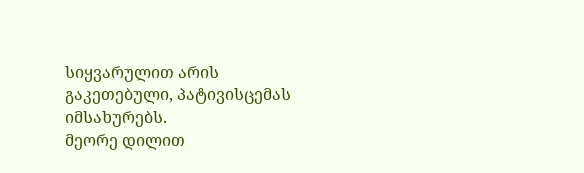სიყვარულით არის გაკეთებული, პატივისცემას იმსახურებს.
მეორე დილით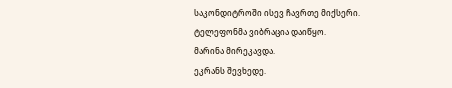საკონდიტროში ისევ ჩავრთე მიქსერი.
ტელეფონმა ვიბრაცია დაიწყო.
მარინა მირეკავდა.
ეკრანს შევხედე.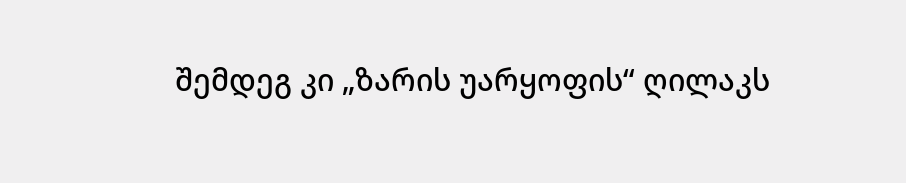შემდეგ კი „ზარის უარყოფის“ ღილაკს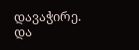დავაჭირე.
და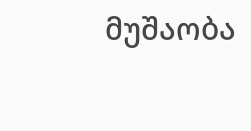მუშაობა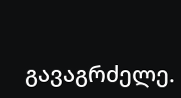გავაგრძელე.